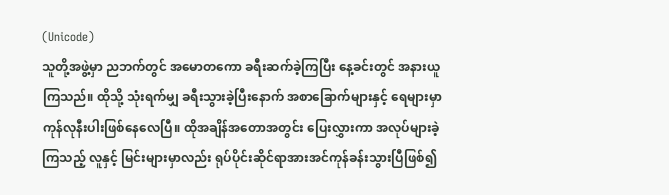(Unicode)
သူတို့အဖွဲ့မှာ ညဘက်တွင် အမောတကော ခရီးဆက်ခဲ့ကြပြီး နေ့ခင်းတွင် အနားယူကြသည်။ ထိုသို့ သုံးရက်မျှ ခရီးသွားခဲ့ပြီးနောက် အစာခြောက်များနှင့် ရေများမှာ ကုန်လုနီးပါးဖြစ်နေလေပြီ။ ထိုအချိန်အတောအတွင်း ပြေးလွှားကာ အလုပ်များခဲ့ကြသည့် လူနှင့် မြင်းများမှာလည်း ရုပ်ပိုင်းဆိုင်ရာအားအင်ကုန်ခန်းသွားပြီဖြစ်၍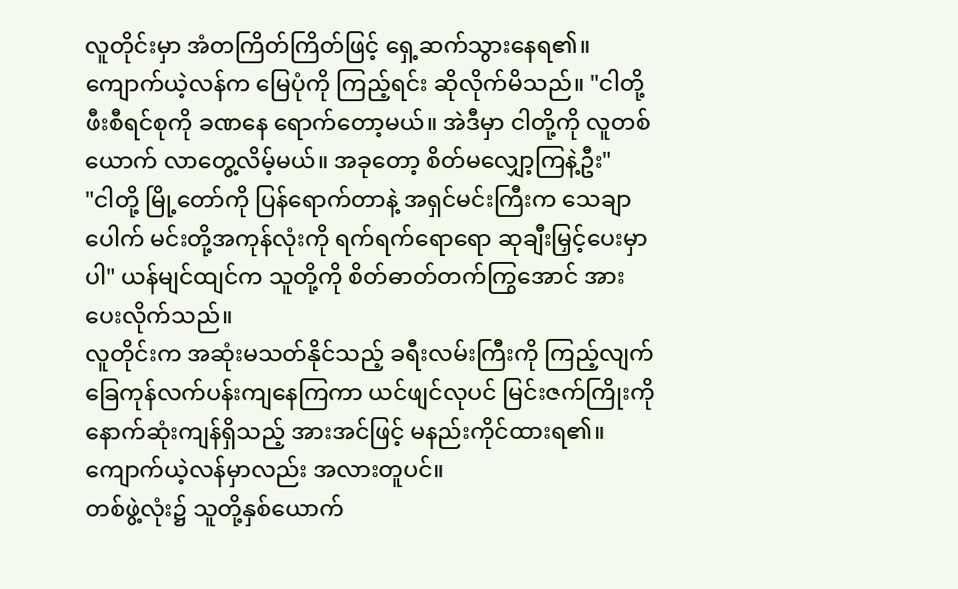လူတိုင်းမှာ အံတကြိတ်ကြိတ်ဖြင့် ရှေ့ဆက်သွားနေရ၏။
ကျောက်ယဲ့လန်က မြေပုံကို ကြည့်ရင်း ဆိုလိုက်မိသည်။ "ငါတို့ ဖီးစီရင်စုကို ခဏနေ ရောက်တော့မယ်။ အဲဒီမှာ ငါတို့ကို လူတစ်ယောက် လာတွေ့လိမ့်မယ်။ အခုတော့ စိတ်မလျှော့ကြနဲ့ဦး"
"ငါတို့ မြို့တော်ကို ပြန်ရောက်တာနဲ့ အရှင်မင်းကြီးက သေချာပေါက် မင်းတို့အကုန်လုံးကို ရက်ရက်ရောရော ဆုချီးမြှင့်ပေးမှာပါ" ယန်မျင်ထျင်က သူတို့ကို စိတ်ဓာတ်တက်ကြွအောင် အားပေးလိုက်သည်။
လူတိုင်းက အဆုံးမသတ်နိုင်သည့် ခရီးလမ်းကြီးကို ကြည့်လျက် ခြေကုန်လက်ပန်းကျနေကြကာ ယင်ဖျင်လုပင် မြင်းဇက်ကြိုးကို နောက်ဆုံးကျန်ရှိသည့် အားအင်ဖြင့် မနည်းကိုင်ထားရ၏။ ကျောက်ယဲ့လန်မှာလည်း အလားတူပင်။
တစ်ဖွဲ့လုံး၌ သူတို့နှစ်ယောက်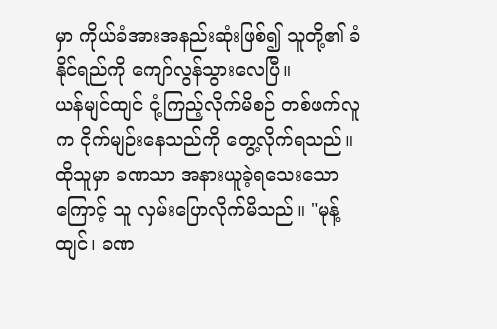မှာ ကိုယ်ခံအားအနည်းဆုံးဖြစ်၍ သူတို့၏ ခံနိုင်ရည်ကို ကျော်လွန်သွားလေပြီ။
ယန်မျင်ထျင် ငုံ့ကြည့်လိုက်မိစဉ် တစ်ဖက်လူက ငိုက်မျဉ်းနေသည်ကို တွေ့လိုက်ရသည်။ ထိုသူမှာ ခဏသာ အနားယူခဲ့ရသေးသောကြောင့် သူ လှမ်းပြောလိုက်မိသည်။ "မုန့်ထျင်၊ ခဏ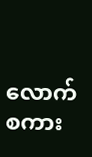လောက် စကား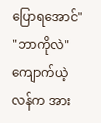ပြောရအောင်"
"ဘာကိုလဲ" ကျောက်ယဲ့လန်က အား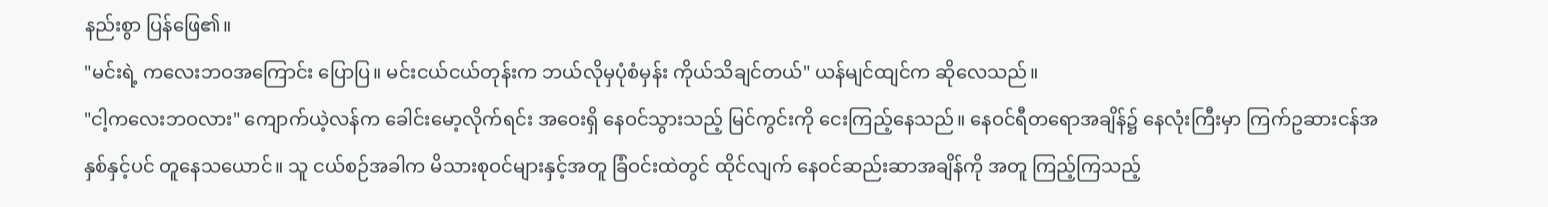နည်းစွာ ပြန်ဖြေ၏။
"မင်းရဲ့ ကလေးဘဝအကြောင်း ပြောပြ။ မင်းငယ်ငယ်တုန်းက ဘယ်လိုမှပုံစံမှန်း ကိုယ်သိချင်တယ်" ယန်မျင်ထျင်က ဆိုလေသည်။
"ငါ့ကလေးဘဝလား" ကျောက်ယဲ့လန်က ခေါင်းမော့လိုက်ရင်း အဝေးရှိ နေဝင်သွားသည့် မြင်ကွင်းကို ငေးကြည့်နေသည်။ နေဝင်ရီတရောအချိန်၌ နေလုံးကြီးမှာ ကြက်ဥဆားငန်အနှစ်နှင့်ပင် တူနေသယောင်။ သူ ငယ်စဉ်အခါက မိသားစုဝင်များနှင့်အတူ ခြံဝင်းထဲတွင် ထိုင်လျက် နေဝင်ဆည်းဆာအချိန်ကို အတူ ကြည့်ကြသည့်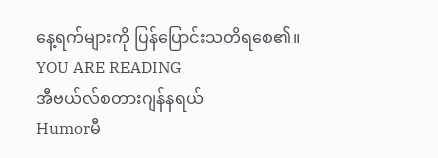နေ့ရက်များကို ပြန်ပြောင်းသတိရစေ၏။
YOU ARE READING
အီဗယ်လ်စတားဂျန်နရယ်
Humorမီ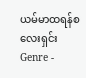ယမ်မာထရန်စလေးရှင်း Genre -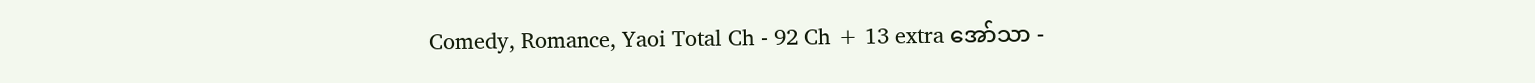Comedy, Romance, Yaoi Total Ch - 92 Ch + 13 extra အော်သာ -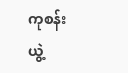ကုစန်းယွဲ့